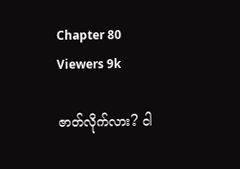Chapter 80
Viewers 9k

ဇာတ်လိုက်လား? ငါ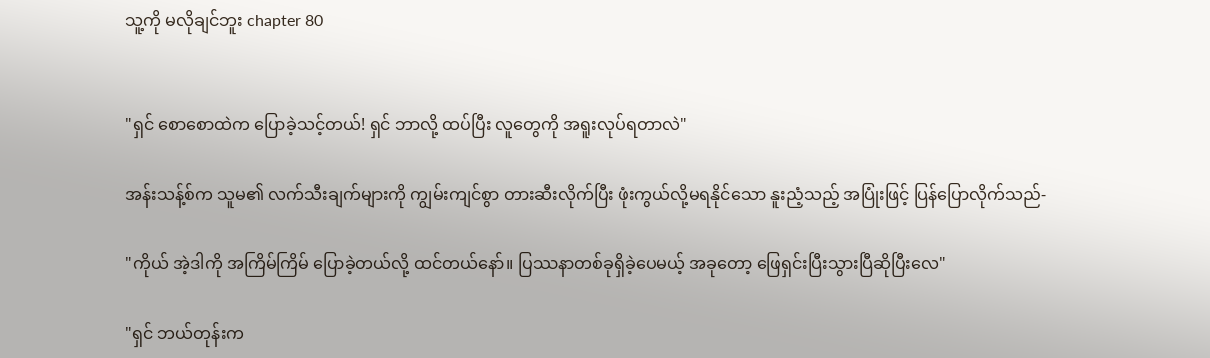သူ့ကို မလိုချင်ဘူး chapter 80


"ရှင် စောစောထဲက ပြောခဲ့သင့်တယ်‌! ရှင် ဘာလို့ ထပ်ပြီး လူတွေကို အရူးလုပ်ရတာလဲ"

အန်းသန့်စ်က သူမ၏ လက်သီးချက်များကို ကျွမ်းကျင်စွာ တားဆီးလိုက်ပြီး ဖုံးကွယ်လို့မရနိုင်သော နူးညံ့သည့် အပြုံးဖြင့် ပြန်ပြောလိုက်သည်-

"ကိုယ် အဲ့ဒါကို အကြိမ်ကြိမ် ပြောခဲ့တယ်လို့ ထင်တယ်နော်။ ပြဿနာတစ်ခုရှိခဲ့ပေမယ့် အခုတော့ ဖြေရှင်းပြီးသွားပြီဆိုပြီးလေ"

"ရှင် ဘယ်တုန်းက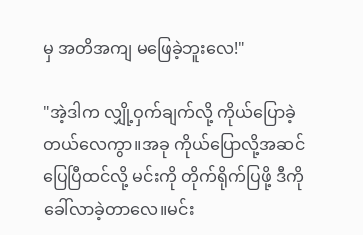မှ အတိအကျ မဖြေခဲ့ဘူးလေ!"

"အဲ့ဒါက လျှို့ဝှက်ချက်လို့ ကိုယ်ပြောခဲ့တယ်လေကွာ။အခု ကိုယ်ပြောလို့အဆင်ပြေပြီထင်လို့ မင်းကို တိုက်ရိုက်ပြဖို့ ဒီကိုခေါ်လာခဲ့တာလေ။မင်း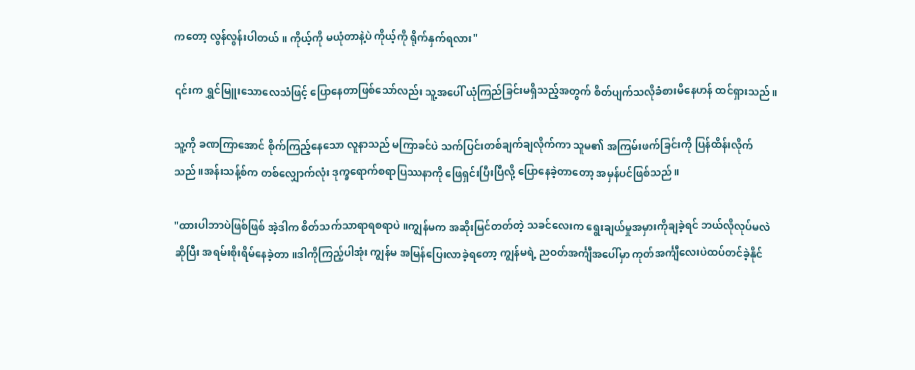ကတော့ လွန်လွန်းပါတယ်။ ကိုယ့်ကို မယုံတာနဲ့ပဲ ကိုယ့်ကို ရိုက်နှက်ရလား"

၎င်းက ရွှင်မြူးသောလေသံဖြင့် ပြောနေတာဖြစ်သော်လည်း သူ့အပေါ် ယုံကြည်ခြင်းမရှိသည့်အတွက် စိတ်ပျက်သလိုခံစားမိနေဟန် ထင်ရှားသည်။

သူ့ကို ခဏကြာအောင် စိုက်ကြည့်နေသော လူနာသည် မကြာခင်ပဲ သက်ပြင်းတစ်ချက်ချလိုက်ကာ သူမ၏ အကြမ်းဖက်ခြင်းကို ပြန်ထိန်းလိုက်သည်။အန်းသန့်စ်က တစ်လျှောက်လုံး ဒုက္ခရောက်စရာပြဿနာကို ဖြေရှင်းပြီးပြီလို့ ပြောနေခဲ့တာတော့ အမှန်ပင်ဖြစ်သည်။

"ထားပါဘာပဲဖြစ်ဖြစ် အဲ့ဒါက စိတ်သက်သာရာရစရာပဲ။ကျွန်မက အဆိုးမြင်တတ်တဲ့ သခင်လေးက ရွေးချယ်မှုအမှားကိုချခဲ့ရင် ဘယ်လိုလုပ်မလဲဆိုပြီး အရမ်းစိုးရိမ်နေခဲ့တာ။ဒါကိုကြည့်ပါအုံး ကျွန်မ အမြန်ပြေးလာခဲ့ရတော့ ကျွန်မရဲ့ ညဝတ်အင်္ကျီအပေါ်မှာ ကုတ်အင်္ကျီလေးပဲထပ်တင်ခဲ့နိုင်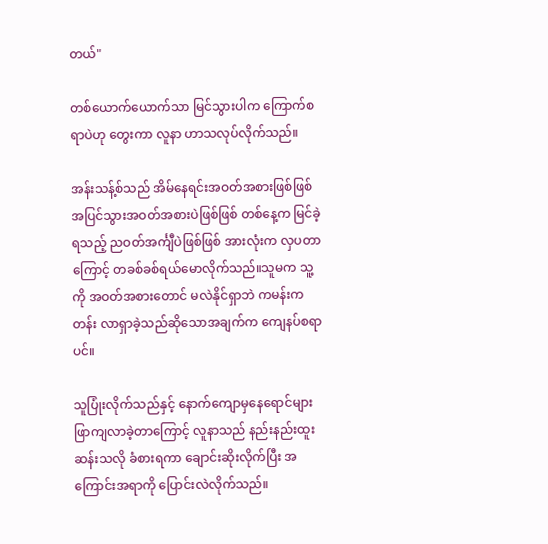တယ်"

တစ်ယောက်ယောက်သာ မြင်သွားပါက ကြောက်စရာပဲဟု တွေးကာ လူနာ ဟာသလုပ်လိုက်သည်။

အန်းသန့်စ်သည် အိမ်နေရင်းအဝတ်အစားဖြစ်ဖြစ် အပြင်သွားအဝတ်အစားပဲဖြစ်ဖြစ် တစ်နေ့က မြင်ခဲ့ရသည့် ညဝတ်အင်္ကျီပဲဖြစ်ဖြစ် အားလုံးက လှပတာကြောင့် တခစ်ခစ်ရယ်မောလိုက်သည်။သူမက သူ့ကို အဝတ်အစားတောင် မလဲနိုင်ရှာဘဲ ကမန်းကတန်း လာရှာခဲ့သည်ဆိုသောအချက်က ကျေနပ်စရာပင်။

သူပြုံးလိုက်သည်နှင့် နောက်ကျောမှနေရောင်များဖြာကျလာခဲ့တာကြောင့် လူနာသည် နည်းနည်းထူးဆန်းသလို ခံစားရကာ ချောင်းဆိုးလိုက်ပြီး အကြောင်းအရာကို ပြောင်းလဲလိုက်သည်။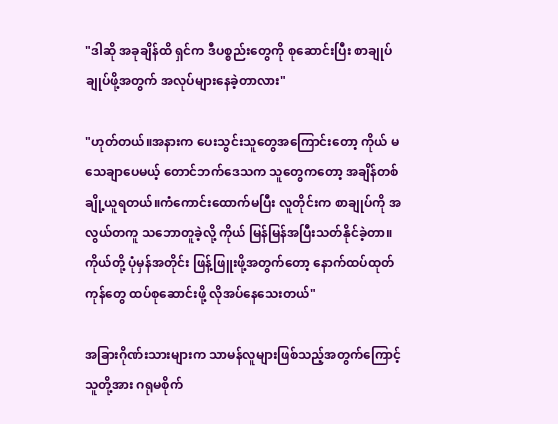"ဒါဆို အခုချိန်ထိ ရှင်က ဒီပစ္စည်းတွေကို စုဆောင်းပြီး စာချုပ်ချုပ်ဖို့အတွက် အလုပ်များနေခဲ့တာလား"

"ဟုတ်တယ်။အနားက ပေးသွင်းသူတွေအကြောင်းတော့ ကိုယ် မသေချာပေမယ့် တောင်ဘက်ဒေသက သူတွေကတော့ အချိန်တစ်ချို့ယူရတယ်။ကံကောင်းထောက်မပြီး လူတိုင်းက စာချုပ်ကို အလွယ်တကူ သဘောတူခဲ့လို့ ကိုယ် မြန်မြန်အပြီးသတ်နိုင်ခဲ့တာ။ကိုယ်တို့ ပုံမှန်အတိုင်း ဖြန့်ဖြူးဖို့အတွက်တော့ နောက်ထပ်ထုတ်ကုန်တွေ ထပ်စုဆောင်းဖို့ လိုအပ်နေသေးတယ်"

အခြားဂိုဏ်းသားများက သာမန်လူများဖြစ်သည့်အတွက်ကြောင့် သူတို့အား ဂရုမစိုက်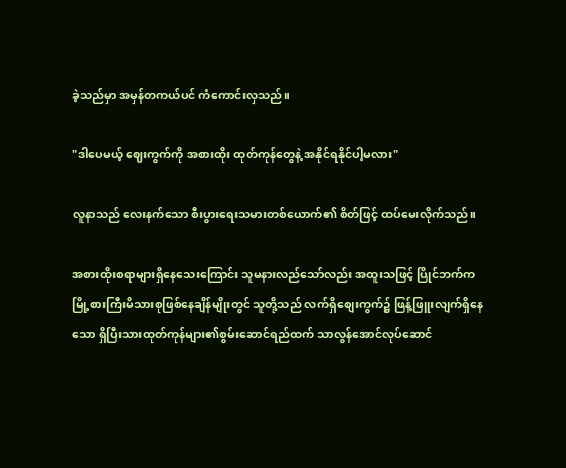ခဲ့သည်မှာ အမှန်တကယ်ပင် ကံကောင်းလှသည်။

"ဒါပေမယ့် ဈေးကွက်ကို အစားထိုး ထုတ်ကုန်တွေနဲ့ အနိုင်ရနိုင်ပါ့မလား"

လူနာသည် လေးနက်သော စီးပွားရေးသမားတစ်ယောက်၏ စိတ်ဖြင့် ထပ်မေးလိုက်သည်။

အစားထိုးစရာများရှိနေသေးကြောင်း သူမနားလည်သော်လည်း အထူးသဖြင့် ပြိုင်ဘက်က မြို့စားကြီးမိသားစုဖြစ်နေချိန်မျိုးတွင် သူတို့သည် လက်ရှိစျေးကွက်၌ ဖြန့်ဖြူးလျက်ရှိနေသော ရှိပြီးသားထုတ်ကုန်များ၏စွမ်းဆောင်ရည်ထက် သာလွန်အောင်လုပ်ဆောင်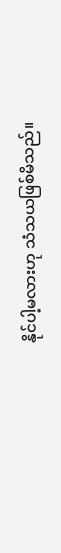နိုင်ပါ့မလားဟု သံသယဖြစ်မိသည်။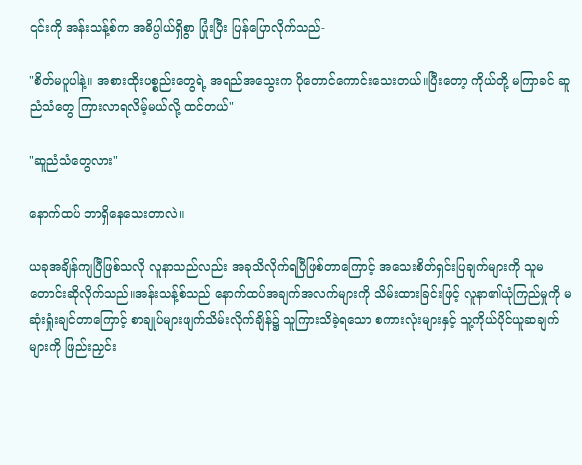၎င်းကို အန်းသန့်စ်က အဓိပ္ပါယ်ရှိစွာ ပြုံးပြီး ပြန်ပြောလိုက်သည်-

"စိတ်မပူပါနဲ့။ အစားထိုးပစ္စည်းတွေရဲ့ အရည်အသွေးက ပိုတောင်ကောင်းသေးတယ်။ပြီးတော့ ကိုယ်တို့ မကြာခင် ဆူညံသံတွေ ကြားလာရလိမ့်မယ်လို့ ထင်တယ်"

"ဆူညံသံတွေလား"

နောက်ထပ် ဘာရှိနေသေးတာလဲ။

ယခုအချိန်ကျပြီဖြစ်သလို လူနာသည်လည်း အခုသိလိုက်ရပြီဖြစ်တာကြောင့် အသေးစိတ်ရှင်းပြချက်များကို သူမတောင်းဆိုလိုက်သည်။အန်းသန့်စ်သည် နောက်ထပ်အချက်အလက်များကို သိမ်းထားခြင်းဖြင့် လူနာ၏ယုံကြည်မှုကို မဆုံးရှုံးချင်တာကြောင့် စာချုပ်များဖျက်သိမ်းလိုက်ချိန်၌ သူကြားသိခဲ့ရသော စကားလုံးများနှင့် သူ့ကိုယ်ပိုင်ယူဆချက်များကို ဖြည်းညှင်း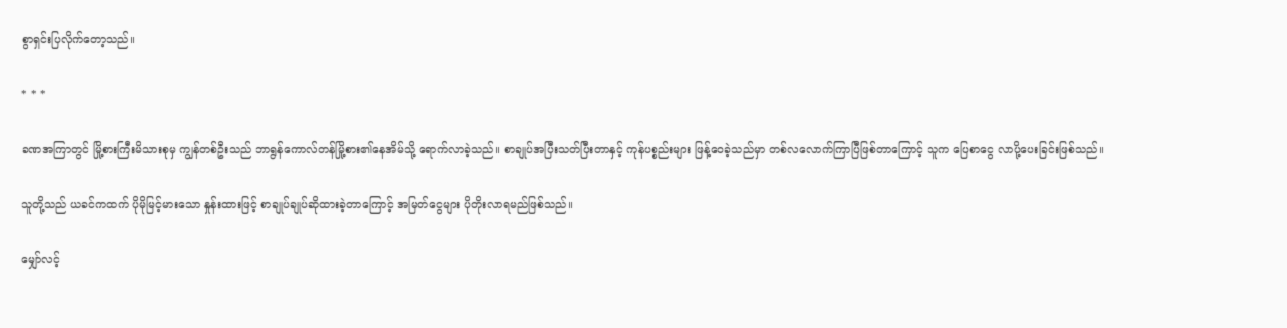စွာရှင်းပြလိုက်တော့သည်။

* * *

ခဏအကြာတွင် မြို့စားကြီးမိသားစုမှ ကျွန်တစ်ဦးသည် ဘာရွန်ကောလ်တန်မြို့စား၏နေအိမ်သို့ ရောက်လာခဲ့သည်။ စာချုပ်အပြီးသတ်ပြီးတာနှင့် ကုန်ပစ္စည်းများ ဖြန့်ဝေခဲ့သည်မှာ တစ်လလောက်ကြာပြီဖြစ်တာကြောင့် သူက ပြေစာငွေ လာပို့ပေးခြင်းဖြစ်သည်။

သူတို့သည် ယခင်ကထက် ပိုမိုမြင့်မားသော နှုန်းထားဖြင့် စာချုပ်ချုပ်ဆိုထားခဲ့တာကြောင့် အမြတ်ငွေများ ပိုတိုးလာရမည်ဖြစ်သည်။

မျှော်လင့်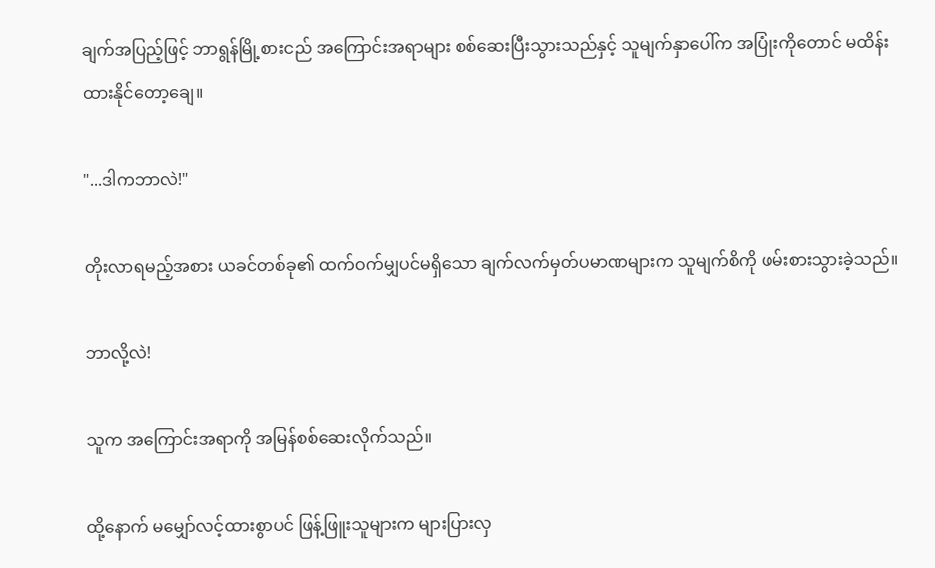ချက်အပြည့်ဖြင့် ဘာရွန်မြို့စားငည် အကြောင်းအရာများ စစ်ဆေးပြီးသွားသည်နှင့် သူမျက်နှာပေါ်က အပြုံးကိုတောင် မထိန်းထားနိုင်တော့ချေ။

"...ဒါကဘာလဲ!"

တိုးလာရမည့်အစား ယခင်တစ်ခု၏ ထက်ဝက်မျှပင်မရှိသော ချက်လက်မှတ်ပမာဏများက သူမျက်စိကို ဖမ်းစားသွားခဲ့သည်။

ဘာလို့လဲ!

သူက အကြောင်းအရာကို အမြန်စစ်ဆေးလိုက်သည်။

ထို့နောက် မမျှော်လင့်ထားစွာပင် ဖြန့်ဖြူးသူများက များပြားလှ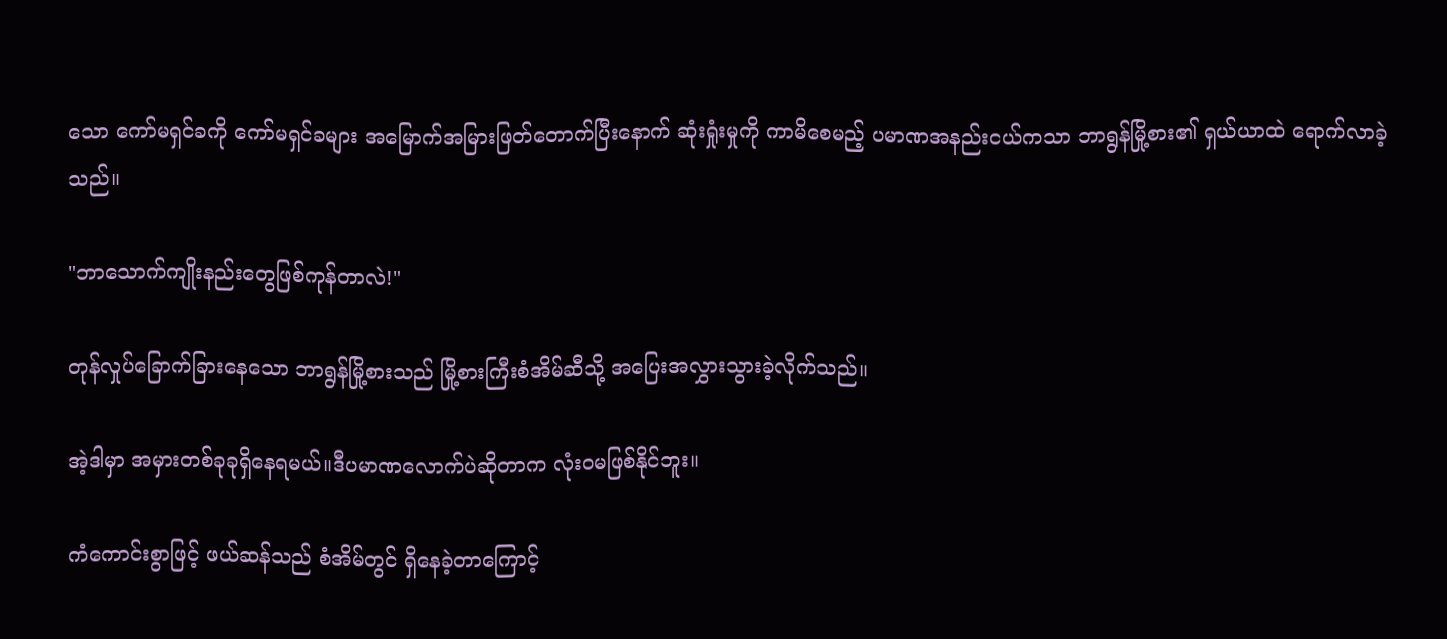သော ကော်မရှင်ခကို ကော်မရှင်ခများ အမြောက်အမြားဖြတ်တောက်ပြီးနောက် ဆုံးရှုံးမှုကို ကာမိစေမည့် ပမာဏအနည်းငယ်ကသာ ဘာရွန်မြို့စား၏ ရှယ်ယာထဲ ရောက်လာခဲ့သည်။

"ဘာသောက်ကျိုးနည်းတွေဖြစ်ကုန်တာလဲ!"

တုန်လှုပ်ခြောက်ခြားနေသော ဘာရွန်မြို့စားသည် မြို့စားကြီးစံအိမ်ဆီသို့ အပြေးအလွှားသွားခဲ့လိုက်သည်။

အဲ့ဒါမှာ အမှားတစ်ခုခုရှိနေရမယ်။ဒီပမာဏလောက်ပဲဆိုတာက လုံးဝမဖြစ်နိုင်ဘူး။

ကံကောင်းစွာဖြင့် ဖယ်ဆန်သည် စံအိမ်တွင် ရှိနေခဲ့တာကြောင့်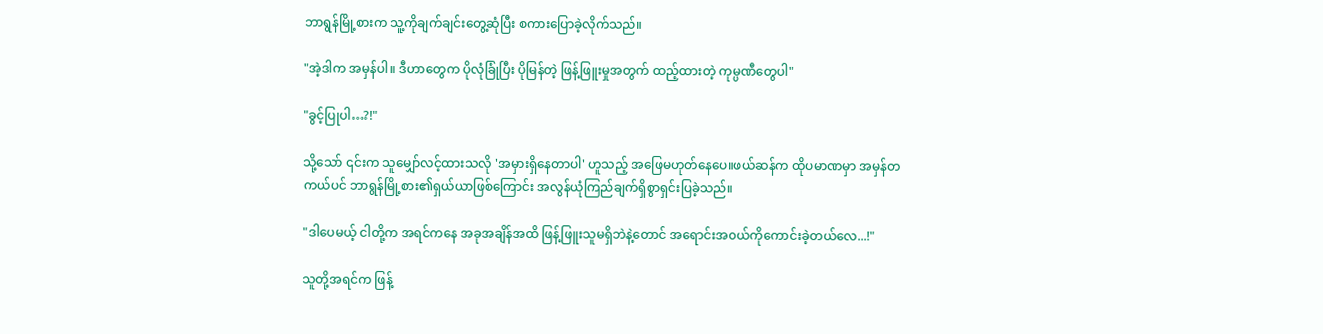ဘာရွန်မြို့စားက သူ့ကိုချက်ချင်းတွေ့ဆုံပြီး စကားပြောခဲ့လိုက်သည်။

"အဲ့ဒါက အမှန်ပါ။ ဒီဟာတွေက ပိုလုံခြုံပြီး ပိုမြန်တဲ့ ဖြန့်ဖြူးမှုအတွက် ထည့်ထားတဲ့ ကုမ္ပဏီတွေပါ"

"ခွင့်ပြုပါ…?!"

သို့သော် ၎င်းက သူမျှော်လင့်ထားသလို 'အမှားရှိနေတာပါ' ဟူသည့် အဖြေမဟုတ်နေပေ။ဖယ်ဆန်က ထိုပမာဏမှာ အမှန်တကယ်ပင် ဘာရွန်မြို့စား၏ရှယ်ယာဖြစ်ကြောင်း အလွန်ယုံကြည်ချက်ရှိစွာရှင်းပြခဲ့သည်။

"ဒါပေမယ့် ငါတို့က အရင်ကနေ အခုအချိန်အထိ ဖြန့်ဖြူးသူမရှိဘဲနဲ့တောင် အရောင်းအ၀ယ်ကိုကောင်းခဲ့တယ်လေ...!"

သူတို့အရင်က ဖြန့်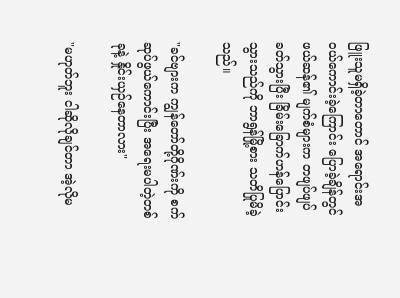ဖြူးသူမရှိခဲ့တာတောင် အရောင်းအဝယ်ကောင်းခဲ့ကြောင်း ပြောခဲ့ချိန်တွင် ဖယ်ဆန်၏ မျက်စံများက တဖျပ်ဖျပ်ခတ်သွားပြီး ခြိမ်းခြောက်ဟန်ပြောင်းသွားသည်ကို ဘာရွန်မြို့စား သတိပြုမိခဲ့သည်။

"ခင်ဗျားက ကျွန်တော်တို့ဂိုဏ်းကို စက်ဆုပ်ဖွယ်ကောင်းပြီး အရေးမပါတဲ့တစ်ခုနဲ့ နှိုင်းယှဉ်နေတာလား"

"မဟုတ်ဘူး ငါဆိုလိုချင်တာ အဲ့လိုမ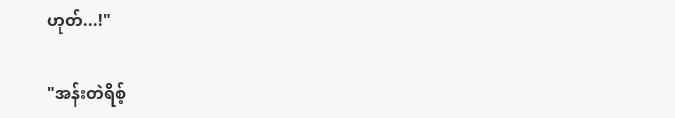ဟုတ်...!"

"အန်းတဲရိစ့်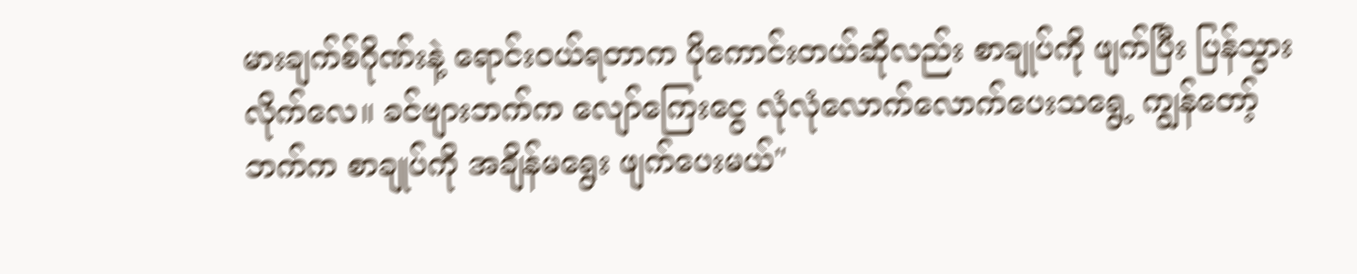မားချက်စ်ဂိုဏ်းနဲ့ ရောင်းဝယ်ရတာက ပိုကောင်းတယ်ဆိုလည်း စာချုပ်ကို ဖျက်ပြီး ပြန်သွားလိုက်လေ။ ခင်ဗျားဘက်က လျော်ကြေးငွေ လုံလုံလောက်လောက်ပေးသရွေ့ ကျွန်တော့်ဘက်က စာချုပ်ကို အချိန်မရွေး ဖျက်ပေးမယ်"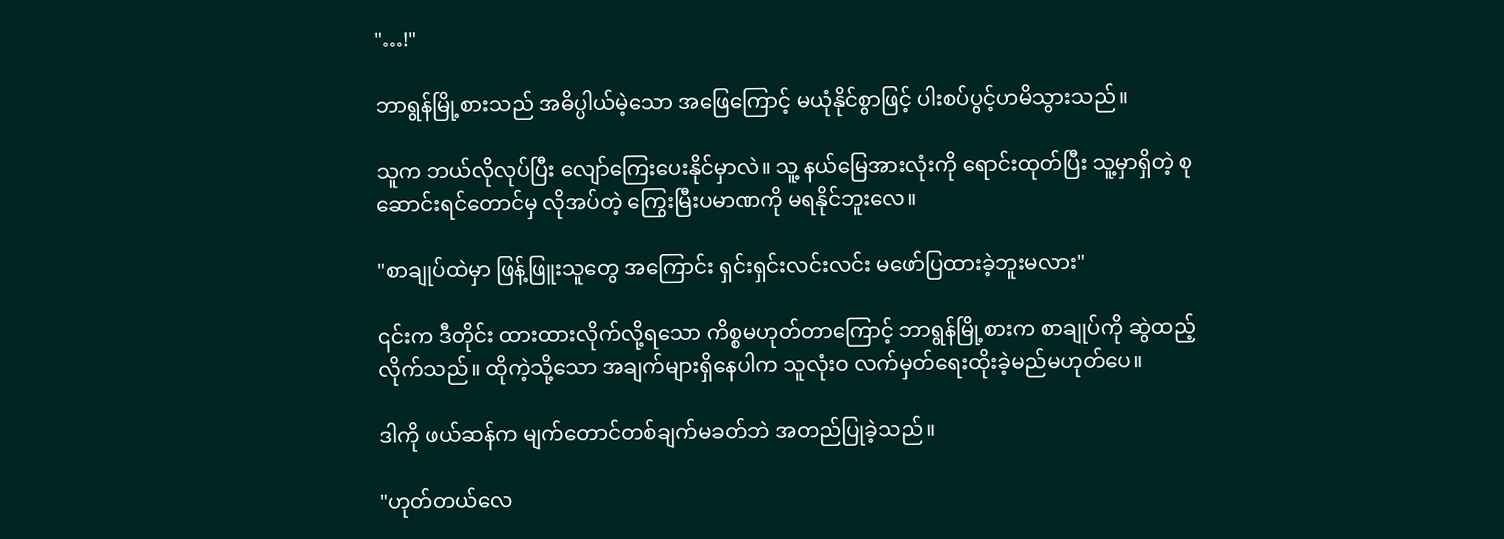"…!"

ဘာရွန်မြို့စားသည် အဓိပ္ပါယ်မဲ့သော အဖြေကြောင့် မယုံနိုင်စွာဖြင့် ပါးစပ်ပွင့်ဟမိသွားသည်။

သူက ဘယ်လိုလုပ်ပြီး လျော်ကြေးပေးနိုင်မှာလဲ။ သူ့ နယ်မြေအားလုံးကို ရောင်းထုတ်ပြီး သူ့မှာရှိတဲ့ စုဆောင်းရင်တောင်မှ လိုအပ်တဲ့ ကြွေးမြီးပမာဏကို မရနိုင်ဘူးလေ။

"စာချုပ်ထဲမှာ ဖြန့်ဖြူးသူတွေ အကြောင်း ရှင်းရှင်းလင်းလင်း မဖော်ပြထားခဲ့ဘူးမလား"

၎င်းက ဒီတိုင်း ထားထားလိုက်လို့ရသော ကိစ္စမဟုတ်တာကြောင့် ဘာရွန်မြို့စားက စာချုပ်ကို ဆွဲထည့်လိုက်သည်။ ထိုကဲ့သို့သော အချက်များရှိနေပါက သူလုံးဝ လက်မှတ်ရေးထိုးခဲ့မည်မဟုတ်ပေ။

ဒါကို ဖယ်ဆန်က မျက်တောင်တစ်ချက်မခတ်ဘဲ အတည်ပြုခဲ့သည်။

"ဟုတ်တယ်လေ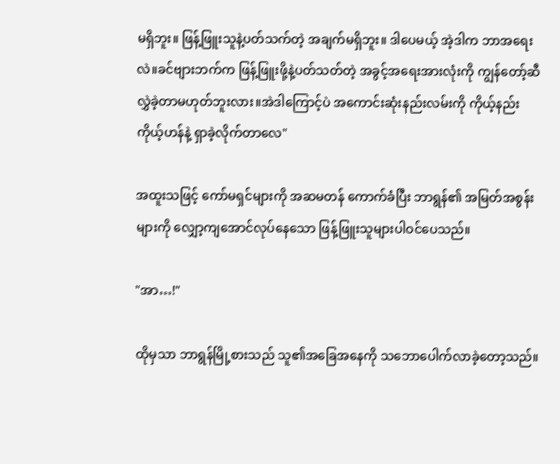မရှိဘူး။ ဖြန့်ဖြူးသူနဲ့ပတ်သက်တဲ့ အချက်မရှိဘူး။ ဒါပေမယ့် အဲ့ဒါက ဘာအရေးလဲ။ခင်ဗျားဘက်က ဖြန့်ဖြူးဖို့နဲ့ပတ်သတ်တဲ့ အခွင့်အရေးအားလုံးကို ကျွန်တော့်ဆီ လွှဲခဲ့တာမဟုတ်ဘူးလား။အဲဒါကြောင့်ပဲ အကောင်းဆုံးနည်းလမ်းကို ကိုယ့်နည်းကိုယ့်ဟန်နဲ့ ရှာခဲ့လိုက်တာလေ"

အထူးသဖြင့် ‌ကော်မရှင်များကို အဆမတန် ကောက်ခံပြီး ဘာရွန်၏ အမြတ်အစွန်းများကို လျှော့ကျအောင်လုပ်နေသော ဖြန့်ဖြူးသူများပါဝင်ပေသည်။

"အာ…!"

ထိုမှသာ ဘာရွန်မြို့စားသည် သူ၏အခြေအနေကို သဘောပေါက်လာခဲ့တော့သည်။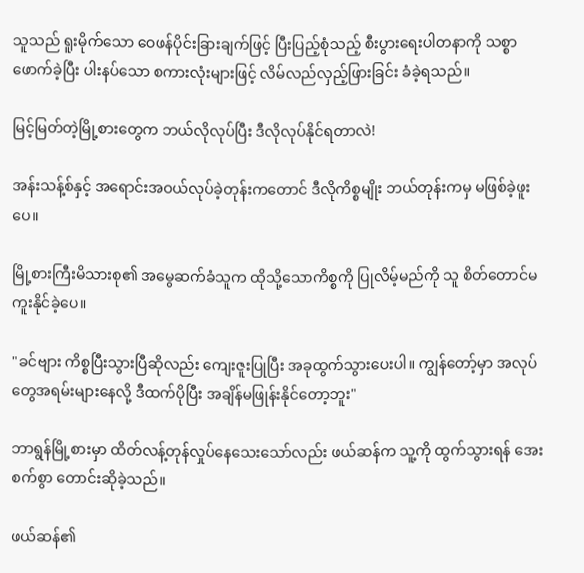သူသည် ရူးမိုက်သော ဝေဖန်ပိုင်းခြားချက်ဖြင့် ပြီးပြည့်စုံသည့် စီးပွားရေးပါတနာကို သစ္စာဖောက်ခဲ့ပြီး ပါးနပ်သော စကားလုံးများဖြင့် လိမ်လည်လှည့်ဖြားခြင်း ခံခဲ့ရသည်။

မြင့်မြတ်တဲ့မြို့စားတွေက ဘယ်လိုလုပ်ပြီး ဒီလိုလုပ်နိုင်ရတာလဲ!

အန်းသန့်စ်နှင့် အရောင်းအဝယ်လုပ်ခဲ့တုန်းကတောင် ဒီလိုကိစ္စမျိုး ဘယ်တုန်းကမှ မဖြစ်ခဲ့ဖူးပေ။

မြို့စားကြီးမိသားစု၏ အမွေဆက်ခံသူက ထိုသို့သောကိစ္စကို ပြုလိမ့်မည်ကို သူ စိတ်တောင်မကူးနိုင်ခဲ့ပေ။

"ခင်ဗျား ကိစ္စပြီးသွားပြီဆိုလည်း ကျေးဇူးပြုပြီး အခုထွက်သွားပေးပါ။ ကျွန်တော့်မှာ အလုပ်တွေအရမ်းများနေလို့ ဒီထက်ပိုပြီး အချိန်မဖြုန်းနိုင်တော့ဘူး"

ဘာရွန်မြို့စားမှာ ထိတ်လန့်တုန်လှုပ်နေသေးသော်လည်း ဖယ်ဆန်က သူ့ကို ထွက်သွားရန် အေးစက်စွာ တောင်းဆိုခဲ့သည်။

ဖယ်ဆန်၏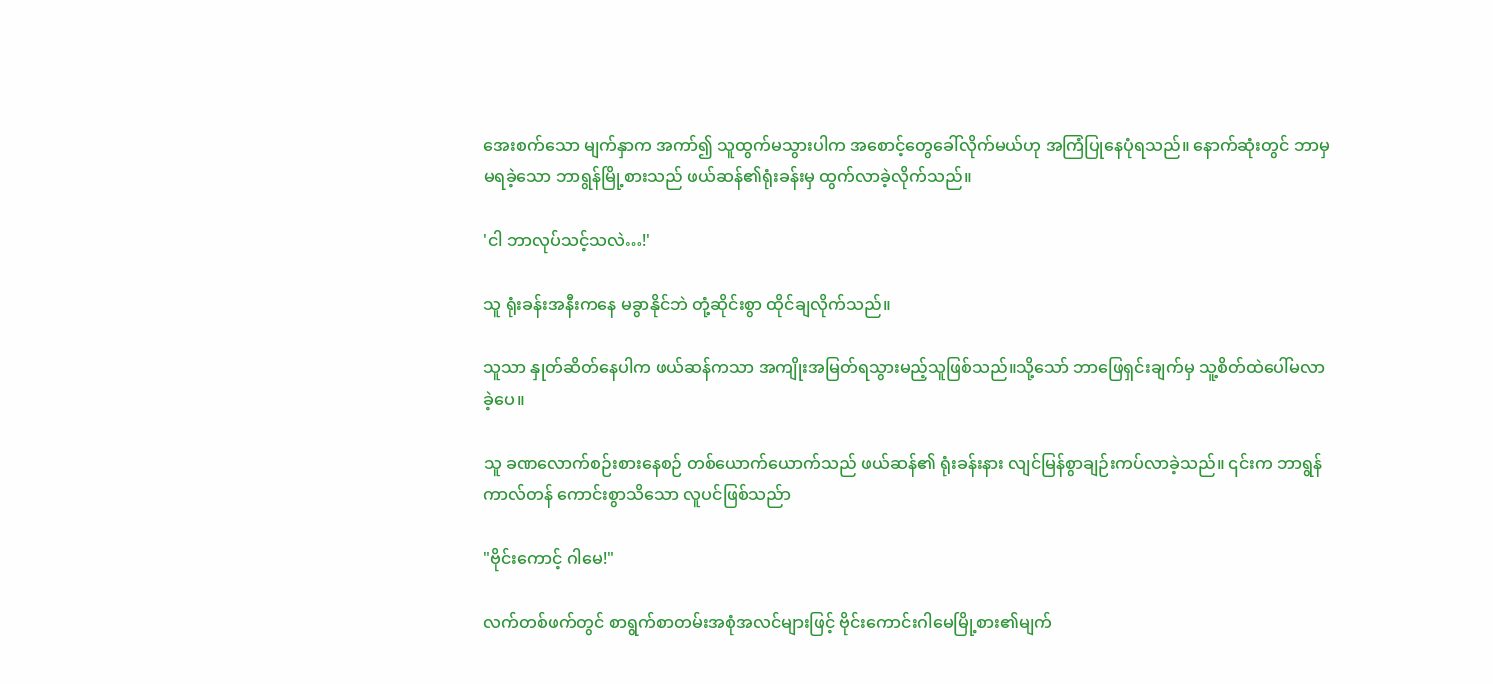အေးစက်သော မျက်နှာက အကာ်၍ သူထွက်မသွားပါက အစောင့်တွေခေါ်လိုက်မယ်ဟု အကြံပြုနေပုံရသည်။ နောက်ဆုံးတွင် ဘာမှမရခဲ့သော ဘာရွန်မြို့စားသည် ဖယ်ဆန်၏ရုံးခန်းမှ ထွက်လာခဲ့လိုက်သည်။

'ငါ ဘာလုပ်သင့်သလဲ…!'

သူ ရုံးခန်းအနီးကနေ မခွာနိုင်ဘဲ တုံ့ဆိုင်းစွာ ထိုင်ချလိုက်သည်။

သူသာ နှုတ်ဆိတ်နေပါက ဖယ်ဆန်ကသာ အကျိုးအမြတ်ရသွားမည့်သူဖြစ်သည်။သို့သော် ဘာဖြေရှင်းချက်မှ သူ့စိတ်ထဲပေါ်မလာခဲ့ပေ။

သူ ခဏလောက်စဉ်းစားနေစဉ် တစ်ယောက်ယောက်သည် ဖယ်ဆန်၏ ရုံးခန်းနား လျင်မြန်စွာချဉ်းကပ်လာခဲ့သည်။ ၎င်းက ဘာရွန်ကာလ်တန် ကောင်းစွာသိသော လူပင်ဖြစ်သည်ာ

"ဗိုင်းကောင့် ဂါမေ!"

လက်တစ်ဖက်တွင် စာရွက်စာတမ်းအစုံအလင်များဖြင့် ဗိုင်းကောင်းဂါမေမြို့စား၏မျက်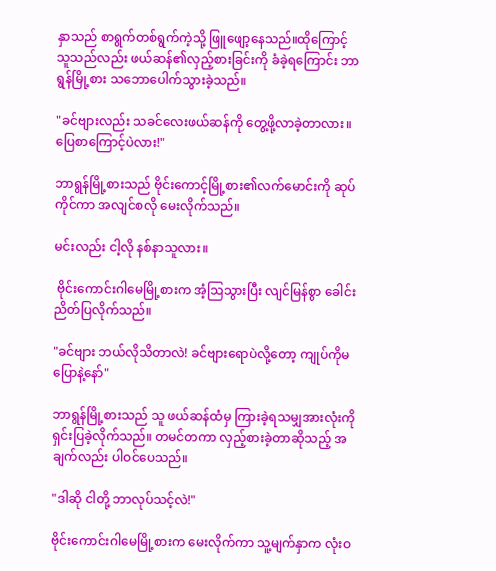နှာသည် စာရွက်တစ်ရွက်ကဲ့သို့ ဖြူဖျော့နေသည်။ထိုကြောင့် သူသည်လည်း ဖယ်ဆန်၏လှည့်စားခြင်းကို ခံခဲ့ရကြောင်း ဘာရွန်မြို့စား သဘောပေါက်သွားခဲ့သည်။

"ခင်ဗျားလည်း သခင်လေးဖယ်ဆန်ကို တွေ့ဖို့လာခဲ့တာလား။ ပြေစာကြောင့်ပဲလား!"

ဘာရွန်မြို့စားသည် ဗိုင်းကောင့်မြို့စား၏လက်မောင်းကို ဆုပ်ကိုင်ကာ အလျင်စလို မေးလိုက်သည်။

မင်းလည်း ငါ့လို နစ်နာသူလား။

 ဗိုင်းကောင်းဂါမေမြို့စားက အံ့ဩသွားပြီး လျင်မြန်စွာ ခေါင်းညိတ်ပြလိုက်သည်။

"ခင်ဗျား ဘယ်လိုသိတာလဲ! ခင်ဗျားရောပဲလို့တော့ ကျုပ်ကိုမပြောနဲ့နော်"

ဘာရွန်မြို့စားသည် သူ ဖယ်ဆန်ထံမှ ကြားခဲ့ရသမျှအားလုံးကို ရှင်းပြခဲ့လိုက်သည်။ တမင်တကာ လှည့်စားခဲ့တာဆိုသည့် အချက်လည်း ပါဝင်ပေသည်။

"ဒါဆို ငါတို့ ဘာလုပ်သင့်လဲ!"

ဗိုင်းကောင်းဂါမေမြို့စားက မေးလိုက်ကာ သူ့မျက်နှာက လုံးဝ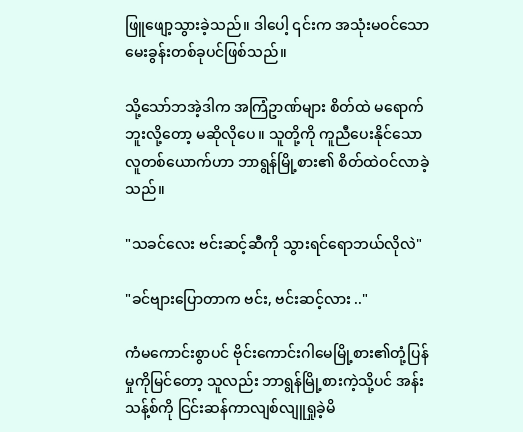ဖြူဖျော့သွားခဲ့သည်။ ဒါပေါ့ ၎င်းက အသုံးမဝင်သော မေးခွန်းတစ်ခုပင်ဖြစ်သည်။

သို့သော်ဘအဲ့ဒါက အကြံဥာဏ်များ စိတ်ထဲ မရောက်ဘူးလို့တော့ မဆိုလိုပေ။ သူတို့ကို ကူညီပေးနိုင်သော လူတစ်ယောက်ဟာ ဘာရွန်မြို့စား၏ စိတ်ထဲဝင်လာခဲ့သည်။

"သခင်လေး ဗင်းဆင့်ဆီကို သွားရင်ရောဘယ်လိုလဲ"

"ခင်ဗျားပြောတာက ဗင်း, ဗင်းဆင့်လား .."

ကံမကောင်းစွာပင် ဗိုင်းကောင်းဂါမေမြို့စား၏တုံ့ပြန်မှုကိုမြင်တော့ သူလည်း ဘာရွန်မြို့စားကဲ့သို့ပင် အန်းသန့်စ်ကို ငြင်းဆန်ကာလျစ်လျူရှုခဲ့မိ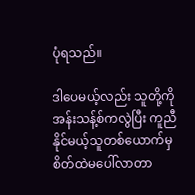ပုံရသည်။

ဒါပေမယ့်လည်း သူတို့ကို အန်းသန့်စ်ကလွဲပြီး ကူညီနိုင်မယ့်သူတစ်ယောက်မှ စိတ်ထဲမပေါ်လာတာ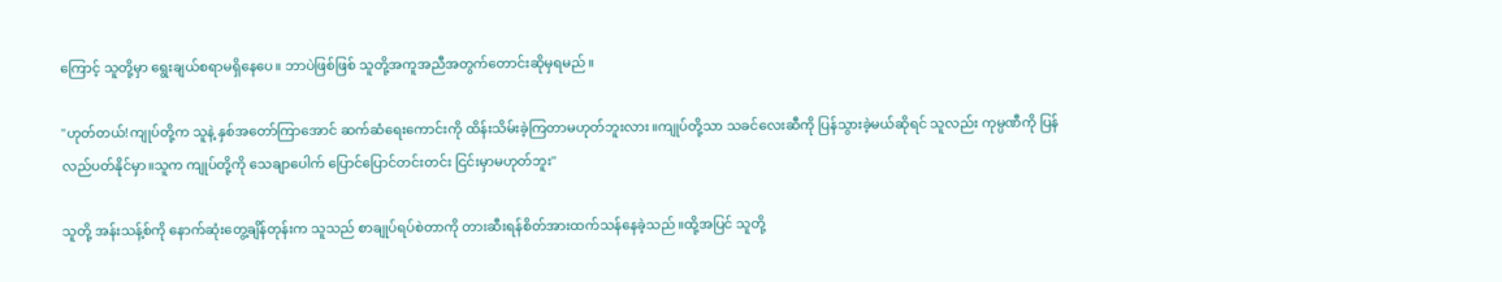ကြောင့် သူတို့မှာ ရွေးချယ်စရာမရှိနေပေ။ ဘာပဲဖြစ်ဖြစ် သူတို့အကူအညီအတွက်တောင်းဆိုမှရမည်။

"ဟုတ်တယ်!ကျုပ်တို့က သူနဲ့ နှစ်အတော်ကြာအောင် ဆက်ဆံရေးကောင်းကို ထိန်းသိမ်းခဲ့ကြတာမဟုတ်ဘူးလား။ကျုပ်တို့သာ သခင်လေးဆီကို ပြန်သွားခဲ့မယ်ဆိုရင် သူလည်း ကုမ္ပဏီကို ပြန်လည်ပတ်နိုင်မှာ။သူက ကျုပ်တို့ကို သေချာပေါက် ပြောင်ပြောင်တင်းတင်း ငြင်းမှာမဟုတ်ဘူး"

သူတို့ အန်းသန့်စ်ကို နောက်ဆုံးတွေ့ချိန်တုန်းက သူသည် စာချုပ်ရပ်စဲတာကို တားဆီးရန်စိတ်အားထက်သန်နေခဲ့သည်။ထို့အပြင် သူတို့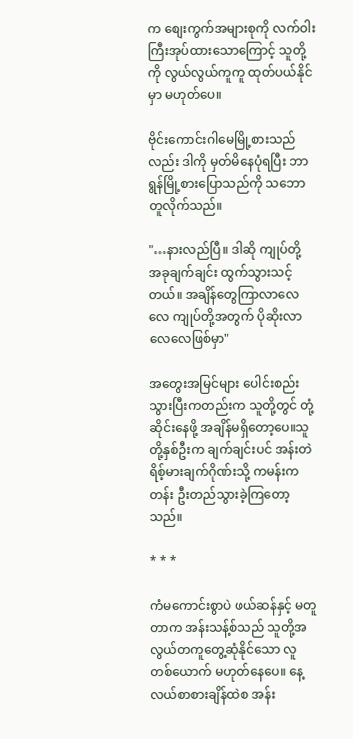က စျေးကွက်အများစုကို လက်ဝါးကြီးအုပ်ထားသောကြောင့် သူတို့ကို လွယ်လွယ်ကူကူ ထုတ်ပယ်နိုင်မှာ မဟုတ်ပေ။

ဗိုင်းကောင်းဂါမေမြို့စားသည်လည်း ဒါကို မှတ်မိနေပုံရပြီး ဘာရွန်မြို့စားပြောသည်ကို သဘောတူလိုက်သည်။

"…နားလည်ပြီ။ ဒါဆို ကျုပ်တို့ အခုချက်ချင်း ထွက်သွားသင့်တယ်။ အချိန်တွေကြာလာလေလေ ကျုပ်တို့အတွက် ပိုဆိုးလာလေလေဖြစ်မှာ"

အတွေးအမြင်များ ပေါင်းစည်းသွားပြီးကတည်းက သူတို့တွင် တုံ့ဆိုင်းနေဖို့ အချိန်မရှိတော့ပေ။သူတို့နှစ်ဦးက ချက်ချင်းပင် အန်းတဲရိစ့်မားချက်ဂိုဏ်းသို့ ကမန်းကတန်း ဦးတည်သွားခဲ့ကြတော့သည်။

* * *

ကံမကောင်းစွာပဲ ဖယ်ဆန်နှင့် မတူတာက အန်းသန့်စ်သည် သူတို့အလွယ်တကူတွေ့ဆုံနိုင်သော လူတစ်ယောက် မဟုတ်နေပေ။ နေ့လယ်စာစားချိန်ထဲစ အန်း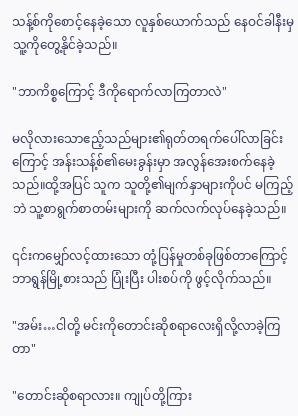သန့်စ်ကိုစောင့်နေခဲ့သော လူနှစ်ယောက်သည် နေဝင်ခါနီးမှ သူ့ကိုတွေ့နိုင်ခဲ့သည်။

"ဘာကိစ္စကြောင့် ဒီကိုရောက်လာကြတာလဲ"

မလိုလားသောဧည့်သည်များ၏ရုတ်တရက်ပေါ်လာခြင်းကြောင့် အန်းသန့်စ်၏မေးခွန်းမှာ အလွန်အေးစက်နေခဲ့သည်။ထို့အပြင် သူက သူတို့၏မျက်နှာများကိုပင် မကြည့်ဘဲ သူ့စာရွက်စာတမ်းများကို ဆက်လက်လုပ်နေခဲ့သည်။

၎င်းကမျှော်လင့်ထားသော တုံ့ပြန်မှုတစ်ခုဖြစ်တာကြောင့် ဘာရွန်မြို့စားသည် ပြုံးပြီး ပါးစပ်ကို ဖွင့်လိုက်သည်။

"အမ်း…ငါတို့ မင်းကိုတောင်းဆိုစရာလေးရှိလို့လာခဲ့ကြတာ"

"တောင်းဆိုစရာလား။ ကျုပ်တို့ကြား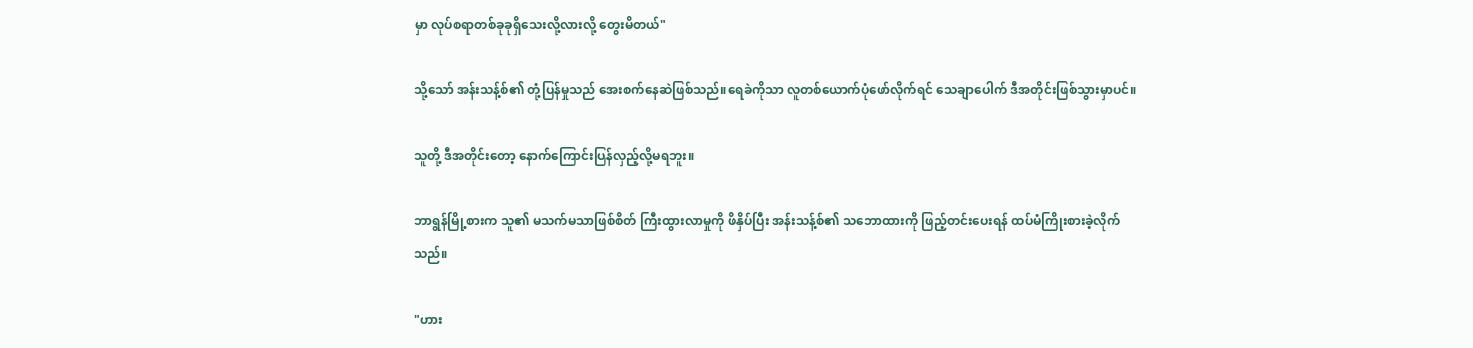မှာ လုပ်စရာတစ်ခုခုရှိသေးလို့လားလို့ တွေးမိတယ်"

သို့သော် အန်းသန့်စ်၏ တုံ့ပြန်မှုသည် အေးစက်နေဆဲဖြစ်သည်။ရေခဲကိုသာ လူတစ်ယောက်ပုံဖော်လိုက်ရင် သေချာပေါက် ဒီအတိုင်းဖြစ်သွားမှာပင်။

သူတို့ ဒီအတိုင်းတော့ နောက်ကြောင်းပြန်လှည့်လို့မရဘူး။

ဘာရွန်မြို့စားက သူ၏ မသက်မသာဖြစ်စိတ် ကြီးထွားလာမှုကို ဖိနှိပ်ပြီး အန်းသန့်စ်၏ သဘောထားကို ဖြည့်တင်းပေးရန် ထပ်မံကြိုးစားခဲ့လိုက်သည်။

"ဟား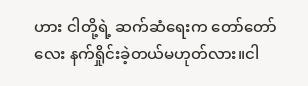ဟား ငါတို့ရဲ့ ဆက်ဆံရေးက တော်တော်လေး နက်ရှိုင်းခဲ့တယ်မဟုတ်လား။ငါ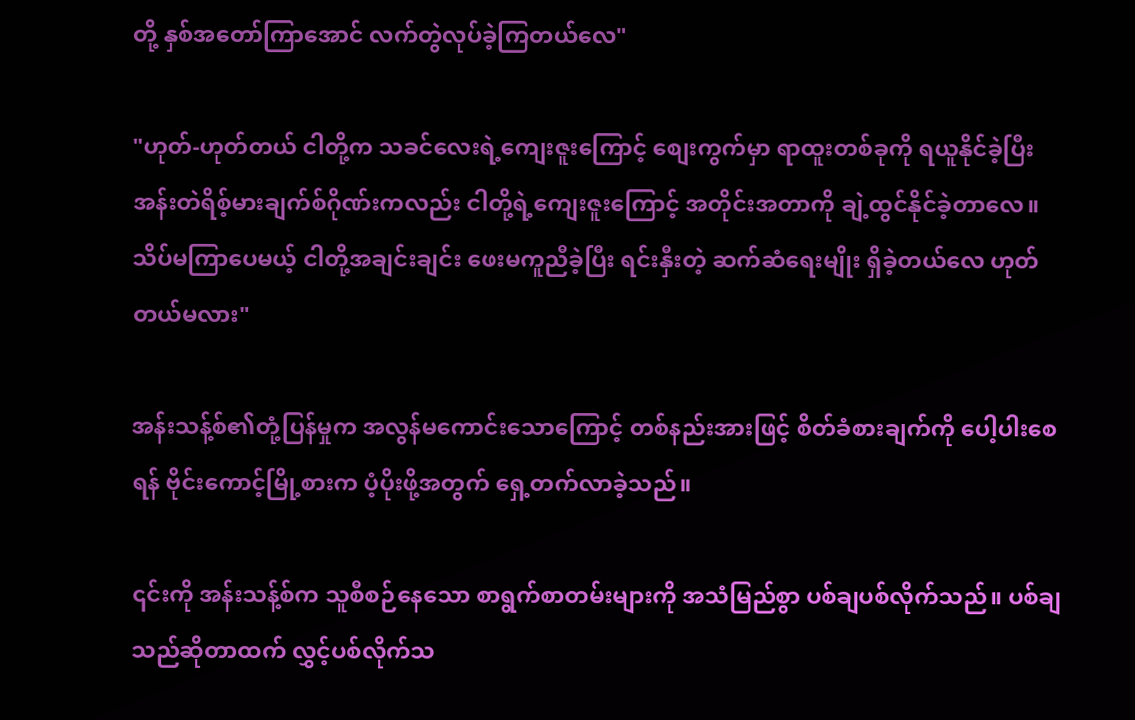တို့ နှစ်အတော်ကြာအောင် လက်တွဲလုပ်ခဲ့ကြတယ်လေ"

"ဟုတ်-ဟုတ်တယ် ငါတို့က သခင်လေးရဲ့ကျေးဇူးကြောင့် စျေးကွက်မှာ ရာထူးတစ်ခုကို ရယူနိုင်ခဲ့ပြီး အန်းတဲရိစ့်မားချက်စ်ဂိုဏ်းကလည်း ငါတို့ရဲ့ကျေးဇူးကြောင့် အတိုင်းအတာကို ချဲ့ထွင်နိုင်ခဲ့တာလေ။ သိပ်မကြာပေမယ့် ငါတို့အချင်းချင်း ဖေးမကူညီခဲ့ပြီး ရင်းနှီးတဲ့ ဆက်ဆံရေးမျိုး ရှိခဲ့တယ်လေ ဟုတ်တယ်မလား"

အန်းသန့်စ်၏တုံ့ပြန်မှုက အလွန်မကောင်းသောကြောင့် တစ်နည်းအားဖြင့် စိတ်ခံစားချက်ကို ပေါ့ပါးစေရန် ဗိုင်းကောင့်မြို့စားက ပံ့ပိုးဖို့အတွက် ရှေ့တက်လာခဲ့သည်။

၎င်းကို အန်းသန့်စ်က သူစီစဉ်နေသော စာရွက်စာတမ်းများကို အသံမြည်စွာ ပစ်ချပစ်လိုက်သည်။ ပစ်ချသည်ဆိုတာထက် လွှင့်ပစ်လိုက်သ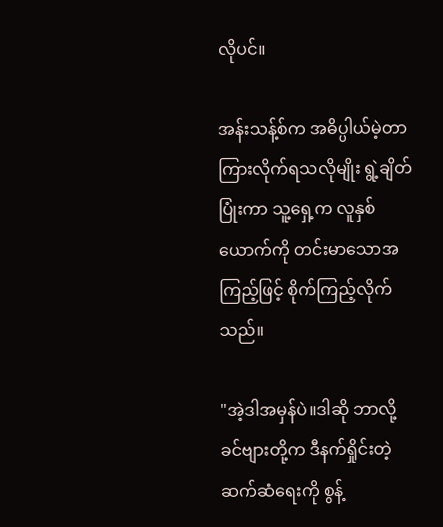လိုပင်။

အန်းသန့်စ်က အဓိပ္ပါယ်မဲ့တာကြားလိုက်ရသလိုမျိုး ရွဲ့ချိတ်ပြုံးကာ သူ့ရှေ့က လူနှစ်ယောက်ကို တင်းမာသောအကြည့်ဖြင့် စိုက်ကြည့်လိုက်သည်။

"အဲ့ဒါအမှန်ပဲ။ဒါဆို ဘာလို့ ခင်ဗျားတို့က ဒီနက်ရှိုင်းတဲ့ ဆက်ဆံရေးကို စွန့်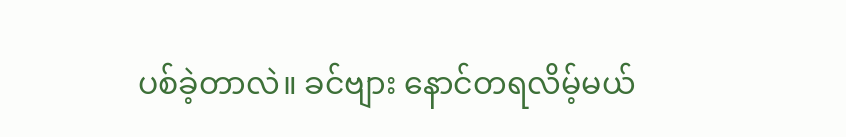ပစ်ခဲ့တာလဲ။ ခင်ဗျား နောင်တရလိမ့်မယ်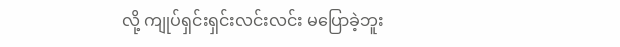လို့ ကျုပ်ရှင်းရှင်းလင်းလင်း မပြောခဲ့ဘူး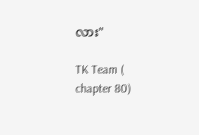လား"

TK Team ( chapter 80)